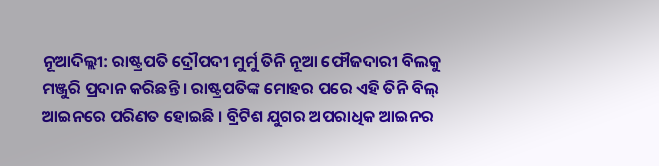ନୂଆଦିଲ୍ଲୀ: ରାଷ୍ଟ୍ରପତି ଦ୍ରୌପଦୀ ମୁର୍ମୁ ତିନି ନୂଆ ଫୌଜଦାରୀ ବିଲକୁ ମଞ୍ଜୁରି ପ୍ରଦାନ କରିଛନ୍ତି । ରାଷ୍ଟ୍ରପତିଙ୍କ ମୋହର ପରେ ଏହି ତିନି ବିଲ୍ ଆଇନରେ ପରିଣତ ହୋଇଛି । ବ୍ରିଟିଶ ଯୁଗର ଅପରାଧିକ ଆଇନର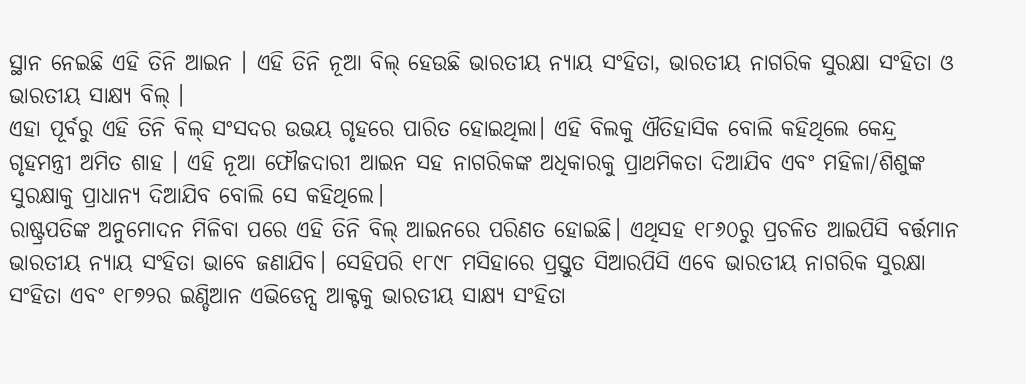ସ୍ଥାନ ନେଇଛି ଏହି ତିନି ଆଇନ । ଏହି ତିନି ନୂଆ ବିଲ୍ ହେଉଛି ଭାରତୀୟ ନ୍ୟାୟ ସଂହିତା, ଭାରତୀୟ ନାଗରିକ ସୁରକ୍ଷା ସଂହିତା ଓ ଭାରତୀୟ ସାକ୍ଷ୍ୟ ବିଲ୍ ।
ଏହା ପୂର୍ବରୁ ଏହି ତିନି ବିଲ୍ ସଂସଦର ଉଭୟ ଗୃହରେ ପାରିତ ହୋଇଥିଲା। ଏହି ବିଲକୁ ଐତିହାସିକ ବୋଲି କହିଥିଲେ କେନ୍ଦ୍ର ଗୃହମନ୍ତ୍ରୀ ଅମିତ ଶାହ । ଏହି ନୂଆ ଫୌଜଦାରୀ ଆଇନ ସହ ନାଗରିକଙ୍କ ଅଧିକାରକୁ ପ୍ରାଥମିକତା ଦିଆଯିବ ଏବଂ ମହିଳା/ଶିଶୁଙ୍କ ସୁରକ୍ଷାକୁ ପ୍ରାଧାନ୍ୟ ଦିଆଯିବ ବୋଲି ସେ କହିଥିଲେ।
ରାଷ୍ଟ୍ରପତିଙ୍କ ଅନୁମୋଦନ ମିଳିବା ପରେ ଏହି ତିନି ବିଲ୍ ଆଇନରେ ପରିଣତ ହୋଇଛି। ଏଥିସହ ୧୮୬୦ରୁ ପ୍ରଚଳିତ ଆଇପିସି ବର୍ତ୍ତମାନ ଭାରତୀୟ ନ୍ୟାୟ ସଂହିତା ଭାବେ ଜଣାଯିବ। ସେହିପରି ୧୮୯୮ ମସିହାରେ ପ୍ରସ୍ତୁତ ସିଆରପିସି ଏବେ ଭାରତୀୟ ନାଗରିକ ସୁରକ୍ଷା ସଂହିତା ଏବଂ ୧୮୭୨ର ଇଣ୍ଡିଆନ ଏଭିଡେନ୍ସ ଆକ୍ଟକୁ ଭାରତୀୟ ସାକ୍ଷ୍ୟ ସଂହିତା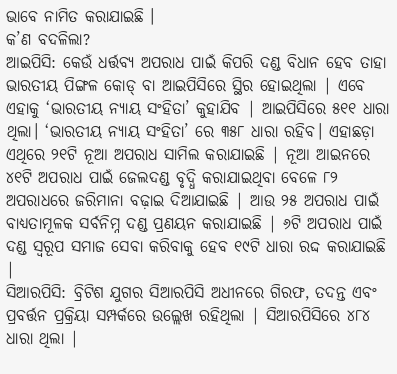ଭାବେ ନାମିତ କରାଯାଇଛି ।
କ’ଣ ବଦଳିଲା?
ଆଇପିସି: କେଉଁ ଧର୍ତ୍ତବ୍ଯ ଅପରାଧ ପାଇଁ କିପରି ଦଣ୍ଡ ବିଧାନ ହେବ ତାହା ଭାରତୀୟ ପିଙ୍ଗଳ କୋଡ୍ ବା ଆଇପିସିରେ ସ୍ଥିର ହୋଇଥିଲା | ଏବେ ଏହାକୁ ‘ଭାରତୀୟ ନ୍ୟାୟ ସଂହିତା’ କୁହାଯିବ | ଆଇପିସିରେ ୫୧୧ ଧାରା ଥିଲା। ‘ଭାରତୀୟ ନ୍ୟାୟ ସଂହିତା’ ରେ ୩୫୮ ଧାରା ରହିବ। ଏହାଛଡ଼ା ଏଥିରେ ୨୧ଟି ନୂଆ ଅପରାଧ ସାମିଲ କରାଯାଇଛି | ନୂଆ ଆଇନରେ ୪୧ଟି ଅପରାଧ ପାଇଁ ଜେଲଦଣ୍ଡ ବୃଦ୍ଧି କରାଯାଇଥିବା ବେଳେ ୮୨ ଅପରାଧରେ ଜରିମାନା ବଢ଼ାଇ ଦିଆଯାଇଛି | ଆଉ ୨୫ ଅପରାଧ ପାଇଁ ବାଧ୍ୟତାମୂଳକ ସର୍ବନିମ୍ନ ଦଣ୍ଡ ପ୍ରଣୟନ କରାଯାଇଛି | ୬ଟି ଅପରାଧ ପାଇଁ ଦଣ୍ଡ ସ୍ବରୂପ ସମାଜ ସେବା କରିବାକୁ ହେବ ୧୯ଟି ଧାରା ରଦ୍ଦ କରାଯାଇଛି |
ସିଆରପିସି: ବ୍ରିଟିଶ ଯୁଗର ସିଆରପିସି ଅଧୀନରେ ଗିରଫ, ତଦନ୍ତ ଏବଂ ପ୍ରବର୍ତ୍ତନ ପ୍ରକ୍ରିୟା ସମ୍ପର୍କରେ ଉଲ୍ଲେଖ ରହିଥିଲା | ସିଆରପିସିରେ ୪୮୪ ଧାରା ଥିଲା |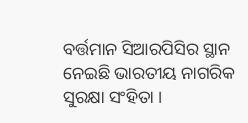ବର୍ତ୍ତମାନ ସିଆରପିସିର ସ୍ଥାନ ନେଇଛି ଭାରତୀୟ ନାଗରିକ ସୁରକ୍ଷା ସଂହିତା ।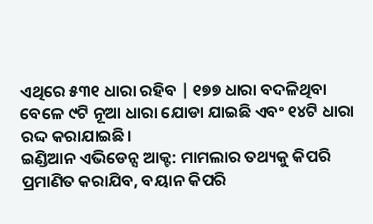ଏଥିରେ ୫୩୧ ଧାରା ରହିବ | ୧୭୭ ଧାରା ବଦଳିଥିବା ବେଳେ ୯ଟି ନୂଆ ଧାରା ଯୋଡା ଯାଇଛି ଏବଂ ୧୪ଟି ଧାରା ରଦ୍ଦ କରାଯାଇଛି।
ଇଣ୍ଡିଆନ ଏଭିଡେନ୍ସ ଆକ୍ଟ: ମାମଲାର ତଥ୍ୟକୁ କିପରି ପ୍ରମାଣିତ କରାଯିବ, ବୟାନ କିପରି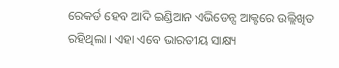ରେକର୍ଡ ହେବ ଆଦି ଇଣ୍ଡିଆନ ଏଭିଡେନ୍ସ ଆକ୍ଟରେ ଉଲ୍ଲିଖିତ ରହିଥିଲା । ଏହା ଏବେ ଭାରତୀୟ ସାକ୍ଷ୍ୟ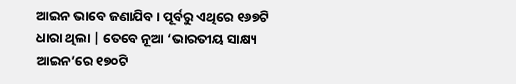ଆଇନ ଭାବେ ଜଣାଯିବ । ପୂର୍ବରୁ ଏଥିରେ ୧୬୭ଟି ଧାରା ଥିଲା | ତେବେ ନୂଆ ‘ଭାରତୀୟ ସାକ୍ଷ୍ୟ ଆଇନ’ରେ ୧୭୦ଟି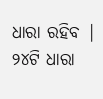ଧାରା ରହିବ | ୨୪ଟି ଧାରା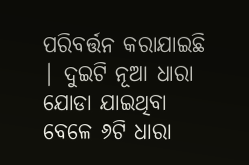ପରିବର୍ତ୍ତନ କରାଯାଇଛି | ଦୁଇଟି ନୂଆ ଧାରା ଯୋଡା ଯାଇଥିବା ବେଳେ ୬ଟି ଧାରା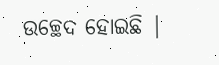ଉଚ୍ଛେଦ ହୋଇଛି |